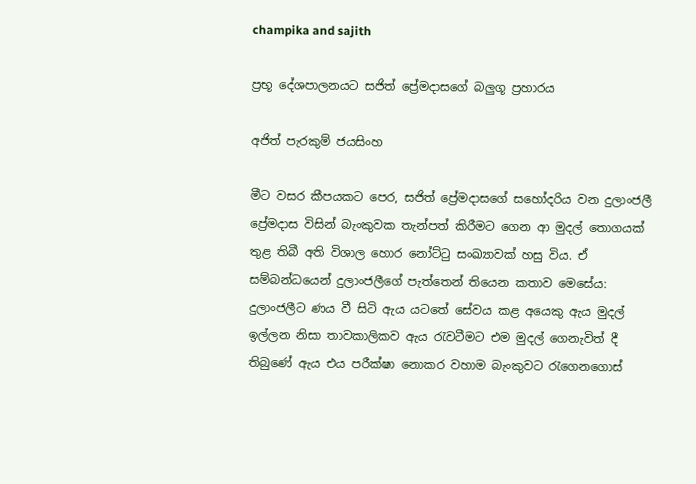champika and sajith

ප්‍රභූ දේශපාලනයට සජිත් ප්‍රේමදාසගේ බලුගූ ප්‍රහාරය

අජිත් පැරකුම් ජයසිංහ

මීට වසර කීපයකට පෙර, සජිත් ප්‍රේමදාසගේ සහෝදරිය වන දුලාංජලී ප්‍රේමදාස විසින් බැංකුවක තැන්පත් කිරීමට ගෙන ආ මුදල් තොගයක් තුළ තිබී අති විශාල හොර නෝට්ටු සංඛ්‍යාවක් හසු විය. ඒ සම්බන්ධයෙන් දුලාංජලීගේ පැත්තෙන් තියෙන කතාව මෙසේය: දුලාංජලීට ණය වී සිටි ඇය යටතේ සේවය කළ අයෙකු ඇය මුදල් ඉල්ලන නිසා තාවකාලිකව ඇය රැවටීමට එම මුදල් ගෙනැවිත් දී තිබුණේ ඇය එය පරීක්ෂා නොකර වහාම බැංකුවට රැගෙනගොස්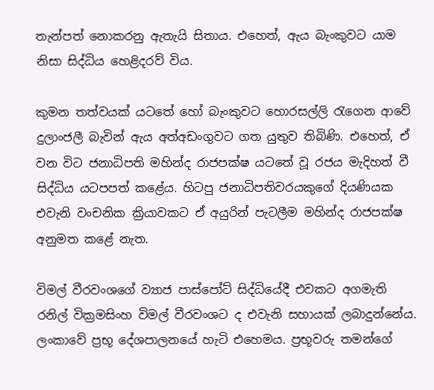තැන්පත් නොකරනු ඇතැයි සිතාය. එහෙත්, ඇය බැංකුවට යාම නිසා සිද්ධිය හෙළිදරව් විය.

කුමන තත්වයක් යටතේ හෝ බැංකුවට හොරසල්ලි රැගෙන ආවේ දුලාංජලී බැවින් ඇය අත්අඩංගුවට ගත යුතුව තිබිණි. එහෙත්, ඒ වන විට ජනාධිපති මහින්ද රාජපක්ෂ යටතේ වූ රජය මැදිහත් වී සිද්ධිය යටපපත් කළේය. හිටපු ජනාධිපතිවරයකුගේ දියණියක එවැනි වංචනික ක්‍රියාවකට ඒ අයුරින් පැටලීම මහින්ද රාජපක්ෂ අනුමත කළේ නැත.

විමල් වීරවංශගේ ව්‍යාජ පාස්පෝට් සිද්ධියේදී එවකට අගමැති රනිල් වික්‍රමසිංහ විමල් වීරවංශට ද එවැනි සහායක් ලබාදුන්නේය. ලංකාවේ ප්‍රභූ දේශපාලනයේ හැටි එහෙමය. ප්‍රභූවරු තමන්ගේ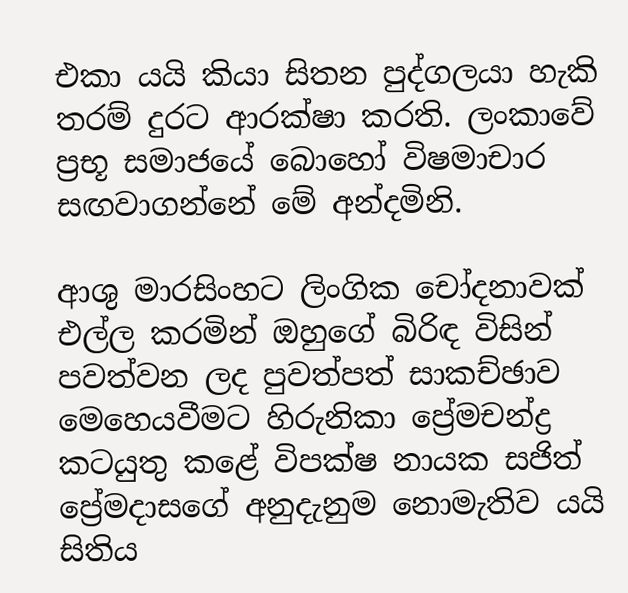එකා යයි කියා සිතන පුද්ගලයා හැකි තරම් දුරට ආරක්ෂා කරති. ලංකාවේ ප්‍රභූ සමාජයේ බොහෝ විෂමාචාර සඟවාගන්නේ මේ අන්දමිනි.

ආශු මාරසිංහට ලිංගික චෝදනාවක් එල්ල කරමින් ඔහුගේ බිරිඳ විසින් පවත්වන ලද පුවත්පත් සාකච්ඡාව මෙහෙයවීමට හිරුනිකා ප්‍රේමචන්ද්‍ර කටයුතු කළේ විපක්ෂ නායක සජිත් ප්‍රේමදාසගේ අනුදැනුම නොමැතිව යයි සිතිය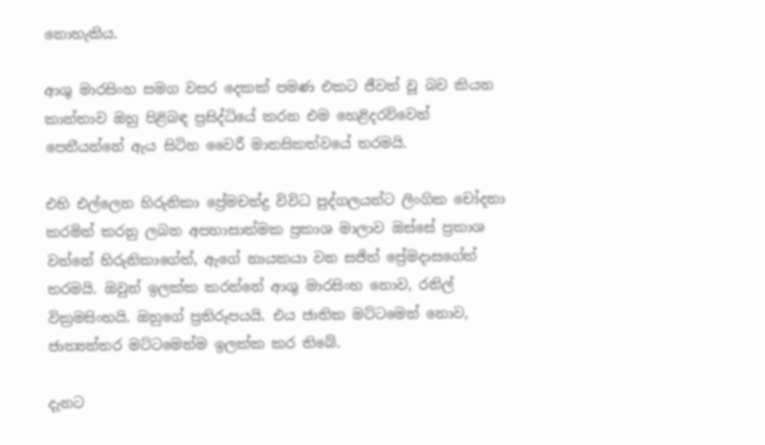නොහැකිය.

ආශු මාරසිංහ සමග වසර දෙකක් පමණ එකට ජීවත් වූ බව කියන කාන්තාව ඔහු පිළිබඳ ප්‍රසිද්ධියේ කරන එම හෙළිදරව්වෙන් පෙනීයන්නේ ඇය සිටින වෛරී මානසිකත්වයේ තරමයි.

එහි එල්ලෙන හිරුනිකා ප්‍රේමචන්ද්‍ර විවිධ පුද්ගලයන්ට ලිංගික චෝදනා කරමින් කරනු ලබන අපහාසාත්මක ප්‍රකාශ මාලාව ඔස්සේ ප්‍රකාශ වන්නේ හිරුනිකාගේත්, ඇගේ නායකයා වන සජිත් ප්‍රේමදාසගේත් තරමයි. ඔවුන් ඉලක්ක කරන්නේ ආශු මාරසිංහ නොව, රනිල් වික්‍රමසිංහයි. ඔහුගේ ප්‍රතිරූපයයි. එය ජාතික මට්ටමෙන් නොව, ජාත්‍යන්තර මට්ටමෙන්ම ඉලක්ක කර තිබේ.

දැනට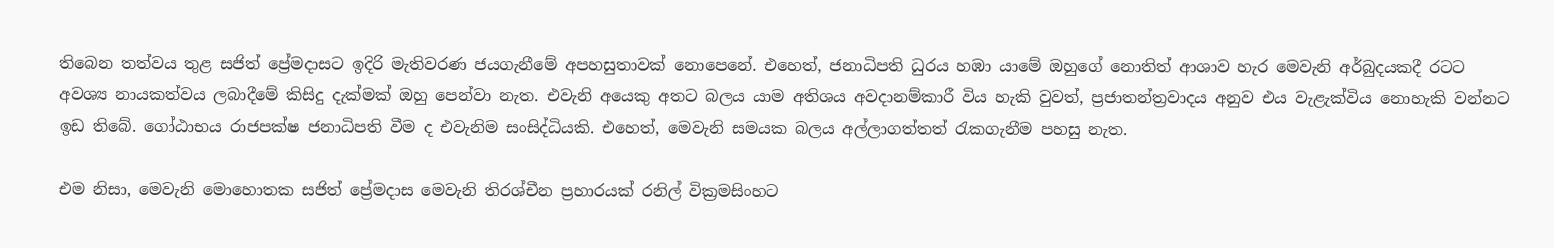තිබෙන තත්වය තුළ සජිත් ප්‍රේමදාසට ඉදිරි මැතිවරණ ජයගැනීමේ අපහසුතාවක් නොපෙනේ. එහෙත්, ජනාධිපති ධුරය හඹා යාමේ ඔහුගේ නොතිත් ආශාව හැර මෙවැනි අර්බුදයකදී රටට අවශ්‍ය නායකත්වය ලබාදීමේ කිසිදු දැක්මක් ඔහු පෙන්වා නැත. එවැනි අයෙකු අතට බලය යාම අතිශය අවදානම්කාරී විය හැකි වුවත්, ප්‍රජාතන්ත්‍රවාදය අනුව එය වැළැක්විය නොහැකි වන්නට ඉඩ තිබේ. ගෝඨාභය රාජපක්ෂ ජනාධිපති වීම ද එවැනිම සංසිද්ධියකි. එහෙත්, මෙවැනි සමයක බලය අල්ලාගත්තත් රැකගැනීම පහසු නැත.

එම නිසා, මෙවැනි මොහොතක සජිත් ප්‍රේමදාස මෙවැනි තිරශ්චීන ප්‍රහාරයක් රනිල් වික්‍රමසිංහට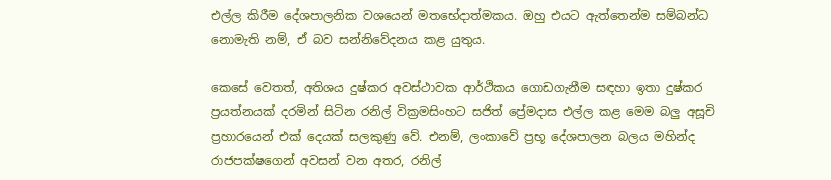එල්ල කිරීම දේශපාලනික වශයෙන් මතභේදාත්මකය. ඔහු එයට ඇත්තෙන්ම සම්බන්ධ නොමැති නම්, ඒ බව සන්නිවේදනය කළ යුතුය.

කෙසේ වෙතත්, අතිශය දුෂ්කර අවස්ථාවක ආර්ථිකය ගොඩගැනීම සඳහා ඉතා දුෂ්කර ප්‍රයත්නයක් දරමින් සිටින රනිල් වික්‍රමසිංහට සජිත් ප්‍රේමදාස එල්ල කළ මෙම බලු අසූචි ප්‍රහාරයෙන් එක් දෙයක් සලකුණු වේ. එනම්, ලංකාවේ ප්‍රභූ දේශපාලන බලය මහින්ද රාජපක්ෂගෙන් අවසන් වන අතර, රනිල්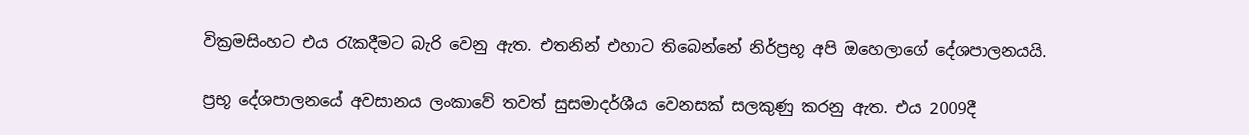වික්‍රමසිංහට එය රැකදීමට බැරි වෙනු ඇත. එතනින් එහාට තිබෙන්නේ නිර්ප්‍රභූ අපි ඔහෙලාගේ දේශපාලනයයි.

ප්‍රභූ දේශපාලනයේ අවසානය ලංකාවේ තවත් සුසමාදර්ශීය වෙනසක් සලකුණු කරනු ඇත. එය 2009දී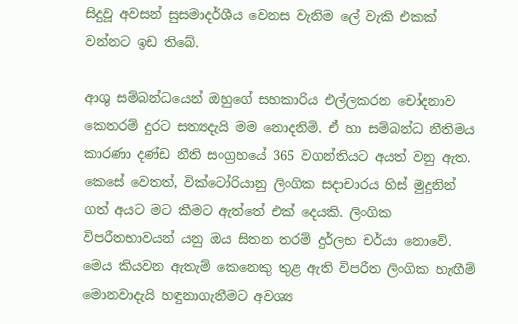සිදුවූ අවසන් සුසමාදර්ශීය වෙනස වැනිම ලේ වැකි එකක් වන්නට ඉඩ තිබේ.

ආශු සම්බන්ධයෙන් ඔහුගේ සහකාරිය එල්ලකරන චෝදනාව කෙතරම් දුරට සත්‍යදැයි මම නොදනිමි. ඒ හා සම්බන්ධ නීතිමය කාරණා දණ්ඩ නීති සංග්‍රහයේ 365 වගන්තියට අයත් වනු ඇත. කෙසේ වෙතත්, වික්ටෝරියානු ලිංගික සදාචාරය හිස් මුදුනින් ගත් අයට මට කීමට ඇත්තේ එක් දෙයකි. ලිංගික විපරීතභාවයන් යනු ඔය සිතන තරම් දුර්ලභ චර්යා නොවේ. මෙය කියවන ඇතැම් කෙනෙකු තුළ ඇති විපරීත ලිංගික හැඟීම් මොනවාදැයි හඳුනාගැනීමට අවශ්‍ය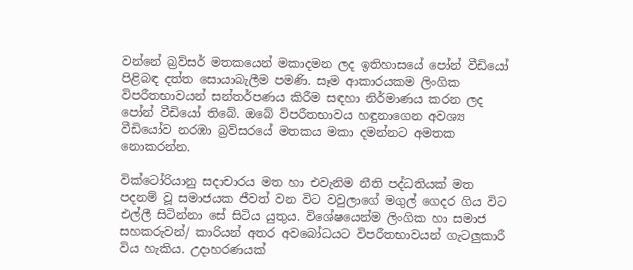වන්නේ බ්‍රව්සර් මතකයෙන් මකාදමන ලද ඉතිහාසයේ පෝන් වීඩියෝ පිළිබඳ දත්ත සොයාබැලීම පමණි. සෑම ආකාරයකම ලිංගික විපරීතභාවයන් සන්තර්පණය කිරීම සඳහා නිර්මාණය කරන ලද පෝන් වීඩියෝ තිබේ. ඔබේ විපරීතභාවය හඳුනාගෙන අවශ්‍ය වීඩියෝව නරඹා බ්‍රව්සරයේ මතකය මකා දමන්නට අමතක නොකරන්න.

වික්ටෝරියානු සදාචාරය මත හා එවැනිම නීති පද්ධතියක් මත පදනම් වූ සමාජයක ජීවත් වන විට වවුලාගේ මගුල් ගෙදර ගිය විට එල්ලී සිටින්නා සේ සිටිය යුතුය. විශේෂයෙන්ම ලිංගික හා සමාජ සහකරුවන්/ කාරියන් අතර අවබෝධයට විපරීතභාවයන් ගැටලුකාරී විය හැකිය. උදාහරණයක්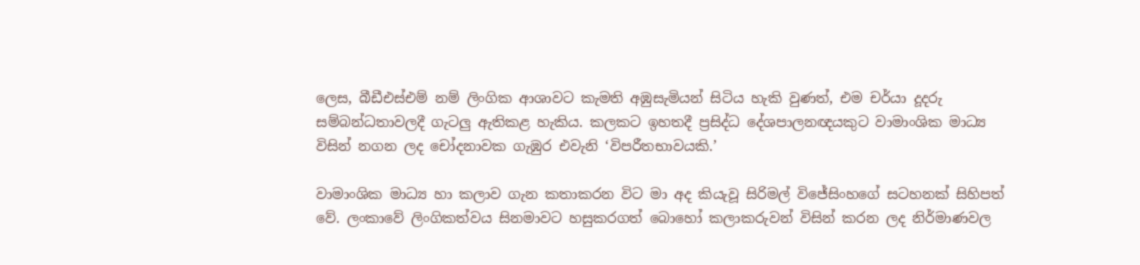ලෙස, බීඩීඑස්එම් නම් ලිංගික ආශාවට කැමති අඹුසැමියන් සිටිය හැකි වුණත්, එම චර්යා දූදරු සම්බන්ධතාවලදී ගැටලු ඇතිකළ හැකිය. කලකට ඉහතදී ප්‍රසිද්ධ දේශපාලනඥයකුට වාමාංශික මාධ්‍ය විසින් නගන ලද චෝදනාවක ගැඹුර එවැනි ‘විපරීතභාවයකි.’

වාමාංශික මාධ්‍ය හා කලාව ගැන කතාකරන විට මා අද කියැවූ සිරිමල් විජේසිංහගේ සටහනක් සිහිපත් වේ. ලංකාවේ ලිංගිකත්වය සිනමාවට හසුකරගත් බොහෝ කලාකරුවන් විසින් කරන ලද නිර්මාණවල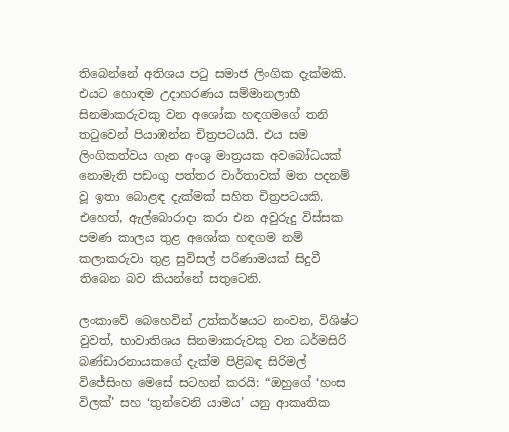තිබෙන්නේ අතිශය පටු සමාජ ලිංගික දැක්මකි. එයට හොඳම උදාහරණය සම්මානලාභී සිනමාකරුවකු වන අශෝක හඳගමගේ තනි තටුවෙන් පියාඹන්න චිත්‍රපටයයි. එය සම ලිංගිකත්වය ගැන අංශු මාත්‍රයක අවබෝධයක් නොමැති පඩංගු පත්තර වාර්තාවක් මත පදනම් වූ ඉතා බොළඳ දැක්මක් සහිත චිත්‍රපටයකි. එහෙත්, ඇල්බොරාදා කරා එන අවුරුදු විස්සක පමණ කාලය තුළ අශෝක හඳගම නම් කලාකරුවා තුළ සුවිසල් පරිණාමයක් සිදුවී තිබෙන බව කියන්නේ සතුටෙනි.

ලංකාවේ බෙහෙවින් උත්කර්ෂයට නංවන, විශිෂ්ට වුවත්, භාවාතිශය සිනමාකරුවකු වන ධර්මසිරි බණ්ඩාරනායකගේ දැක්ම පිළිබඳ සිරිමල් විජේසිංහ මෙසේ සටහන් කරයි: “ඔහුගේ ‘හංස විලක්’ සහ ‘තුන්වෙනි යාමය’ යනු ආකෘතික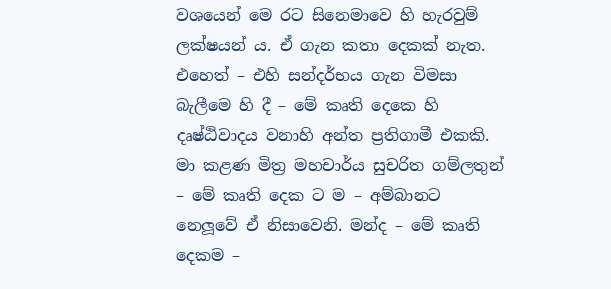වශයෙන් මෙ රට සිනෙමාවෙ හි හැරවුම් ලක්ෂයන් ය. ඒ ගැන කතා දෙකක් නැත. එහෙත් – එහි සන්දර්භය ගැන විමසා බැලීමෙ හි දී – මේ කෘති දෙකෙ හි දෘෂ්ඨිවාදය වනාහි අන්ත ප්‍රතිගාමී එකකි. මා කළණ මිත්‍ර මහචාර්ය සුචරිත ගම්ලතුන් – මේ කෘති දෙක ට ම – අම්බානට නෙලූවේ ඒ නිසාවෙනි. මන්ද – මේ කෘති දෙකම –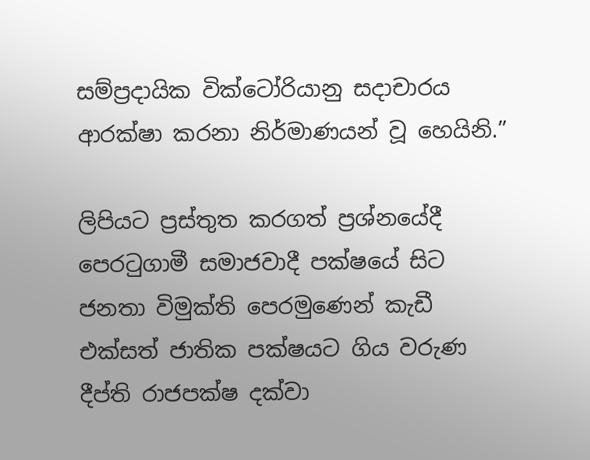සම්ප්‍රදායික වික්ටෝරියානු සදාචාරය ආරක්ෂා කරනා නිර්මාණයන් වූ හෙයිනි.”

ලිපියට ප්‍රස්තුත කරගත් ප්‍රශ්නයේදී පෙරටුගාමී සමාජවාදී පක්ෂයේ සිට ජනතා විමුක්ති පෙරමුණෙන් කැඩී එක්සත් ජාතික පක්ෂයට ගිය වරුණ දීප්ති රාජපක්ෂ දක්වා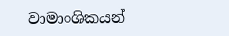වාමාංශිකයන්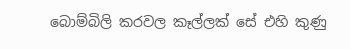බොම්බිලි කරවල කෑල්ලක් සේ එහි කුණු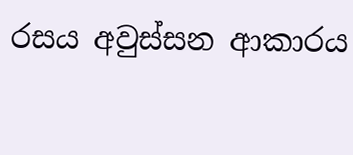රසය අවුස්සන ආකාරය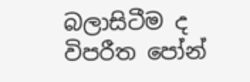බලාසිටීම ද විපරීත පෝන්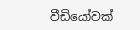වීඩියෝවක්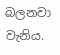බලනවා වැනිය.